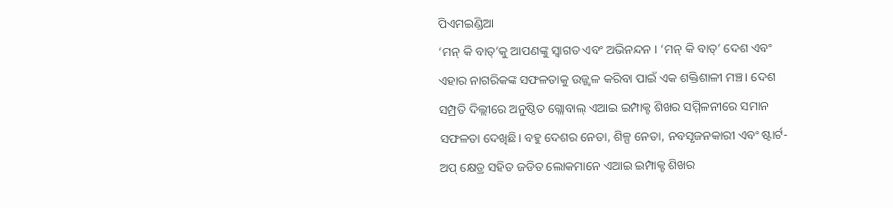ପିଏମଇଣ୍ଡିଆ
‘ମନ୍ କି ବାତ୍’କୁ ଆପଣଙ୍କୁ ସ୍ୱାଗତ ଏବଂ ଅଭିନନ୍ଦନ । ‘ମନ୍ କି ବାତ୍’ ଦେଶ ଏବଂ ଏହାର ନାଗରିକଙ୍କ ସଫଳତାକୁ ଉଜ୍ଜ୍ୱଳ କରିବା ପାଇଁ ଏକ ଶକ୍ତିଶାଳୀ ମଞ୍ଚ। ଦେଶ ସମ୍ପ୍ରତି ଦିଲ୍ଲୀରେ ଅନୁଷ୍ଠିତ ଗ୍ଲୋବାଲ୍ ଏଆଇ ଇମ୍ପାକ୍ଟ ଶିଖର ସମ୍ମିଳନୀରେ ସମାନ ସଫଳତା ଦେଖିଛି। ବହୁ ଦେଶର ନେତା, ଶିଳ୍ପ ନେତା, ନବସୃଜନକାରୀ ଏବଂ ଷ୍ଟାର୍ଟ-ଅପ୍ କ୍ଷେତ୍ର ସହିତ ଜଡିତ ଲୋକମାନେ ଏଆଇ ଇମ୍ପାକ୍ଟ ଶିଖର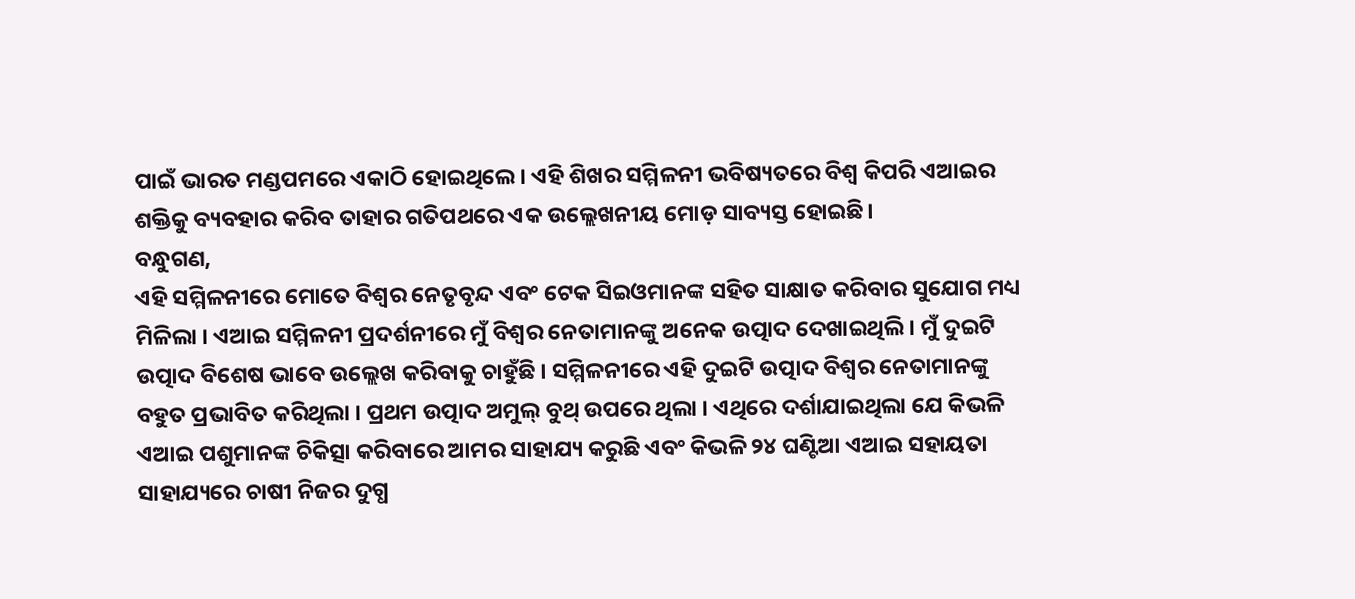ପାଇଁ ଭାରତ ମଣ୍ଡପମରେ ଏକାଠି ହୋଇଥିଲେ। ଏହି ଶିଖର ସମ୍ମିଳନୀ ଭବିଷ୍ୟତରେ ବିଶ୍ୱ କିପରି ଏଆଇର ଶକ୍ତିକୁ ବ୍ୟବହାର କରିବ ତାହାର ଗତିପଥରେ ଏକ ଉଲ୍ଲେଖନୀୟ ମୋଡ଼ ସାବ୍ୟସ୍ତ ହୋଇଛି।
ବନ୍ଧୁଗଣ,
ଏହି ସମ୍ମିଳନୀରେ ମୋତେ ବିଶ୍ୱର ନେତୃବୃନ୍ଦ ଏବଂ ଟେକ ସିଇଓମାନଙ୍କ ସହିତ ସାକ୍ଷାତ କରିବାର ସୁଯୋଗ ମଧ୍ୟ ମିଳିଲା । ଏଆଇ ସମ୍ମିଳନୀ ପ୍ରଦର୍ଶନୀରେ ମୁଁ ବିଶ୍ୱର ନେତାମାନଙ୍କୁ ଅନେକ ଉତ୍ପାଦ ଦେଖାଇଥିଲି । ମୁଁ ଦୁଇଟି ଉତ୍ପାଦ ବିଶେଷ ଭାବେ ଉଲ୍ଲେଖ କରିବାକୁ ଚାହୁଁଛି । ସମ୍ମିଳନୀରେ ଏହି ଦୁଇଟି ଉତ୍ପାଦ ବିଶ୍ୱର ନେତାମାନଙ୍କୁ ବହୁତ ପ୍ରଭାବିତ କରିଥିଲା । ପ୍ରଥମ ଉତ୍ପାଦ ଅମୁଲ୍ ବୁଥ୍ ଉପରେ ଥିଲା । ଏଥିରେ ଦର୍ଶାଯାଇଥିଲା ଯେ କିଭଳି ଏଆଇ ପଶୁମାନଙ୍କ ଚିକିତ୍ସା କରିବାରେ ଆମର ସାହାଯ୍ୟ କରୁଛି ଏବଂ କିଭଳି ୨୪ ଘଣ୍ଟିଆ ଏଆଇ ସହାୟତା ସାହାଯ୍ୟରେ ଚାଷୀ ନିଜର ଦୁଗ୍ଧ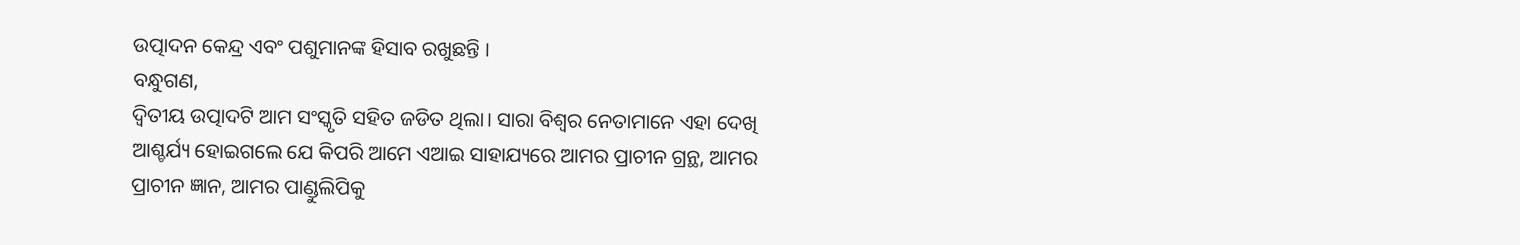ଉତ୍ପାଦନ କେନ୍ଦ୍ର ଏବଂ ପଶୁମାନଙ୍କ ହିସାବ ରଖୁଛନ୍ତି ।
ବନ୍ଧୁଗଣ,
ଦ୍ୱିତୀୟ ଉତ୍ପାଦଟି ଆମ ସଂସ୍କୃତି ସହିତ ଜଡିତ ଥିଲା। ସାରା ବିଶ୍ୱର ନେତାମାନେ ଏହା ଦେଖି ଆଶ୍ଚର୍ଯ୍ୟ ହୋଇଗଲେ ଯେ କିପରି ଆମେ ଏଆଇ ସାହାଯ୍ୟରେ ଆମର ପ୍ରାଚୀନ ଗ୍ରନ୍ଥ, ଆମର ପ୍ରାଚୀନ ଜ୍ଞାନ, ଆମର ପାଣ୍ଡୁଲିପିକୁ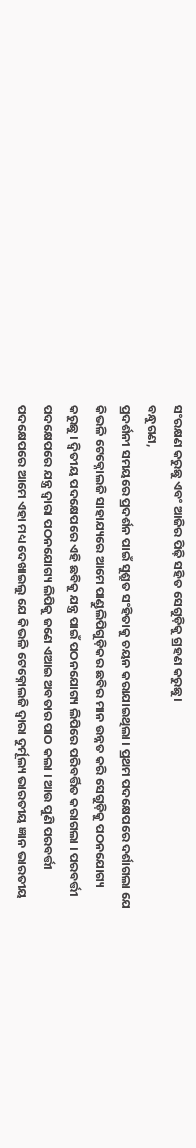ସଂରକ୍ଷଣ କରୁଛୁ ଏବଂ ଆଜିର ପିଢ଼ି ସହିତ ସେଗୁଡ଼ିକୁ ଗ୍ରହଣ କରୁଛୁ।
ବନ୍ଧୁଗଣ,
ପ୍ରଦର୍ଶନୀ ସମୟରେ ପ୍ରଦର୍ଶନ ପାଇଁ ସୁଶ୍ରୁତ ସଂହିତାକୁ ଚୟନ କରାଯାଇଥିଲା । ପ୍ରଥମ ପଦକ୍ଷେପରେ ଦର୍ଶାଗଲା ଯେ କିଭଳି ଟେକ୍ନୋଲଜି ସାହାଯ୍ୟରେ ଆମେ ପାଣ୍ଡୁଲିପିଗୁଡ଼ିକର ଛବିର ମାନ ଉନ୍ନତ କରି ସେଗୁଡ଼ିକୁ ପଠନଯୋଗ୍ୟ କରୁଛୁ । ଦ୍ୱିତୀୟ ପଦକ୍ଷେପରେ ଏହି ଛବିକୁ ଯନ୍ତ୍ର ପାଇଁ ପଠନଯୋଗ୍ୟ ଲିପିରେ ପରିବର୍ତ୍ତିତ କରାଗଲା । ପରବର୍ତ୍ତୀ ପଦକ୍ଷେପରେ ଯନ୍ତ୍ର ଦ୍ୱାରା ପଠନଯୋଗ୍ୟ ଲିପିକୁ ଜଣେ ଏଆଇ ଅବତାର ପାଠ କଲା । ଆଉ ପୁଣି ପରବର୍ତ୍ତୀ ପଦକ୍ଷେପରେ ଆମେ ଏହା ମଧ୍ୟ ଦେଖାଇଲୁ ଯେ କିଭଳି ଟେକ୍ନୋଲଜି ଦ୍ୱାରା ଦୁର୍ମୂଲ୍ୟ ଭାରତୀୟ ଜ୍ଞାନ ଭାରତୀୟ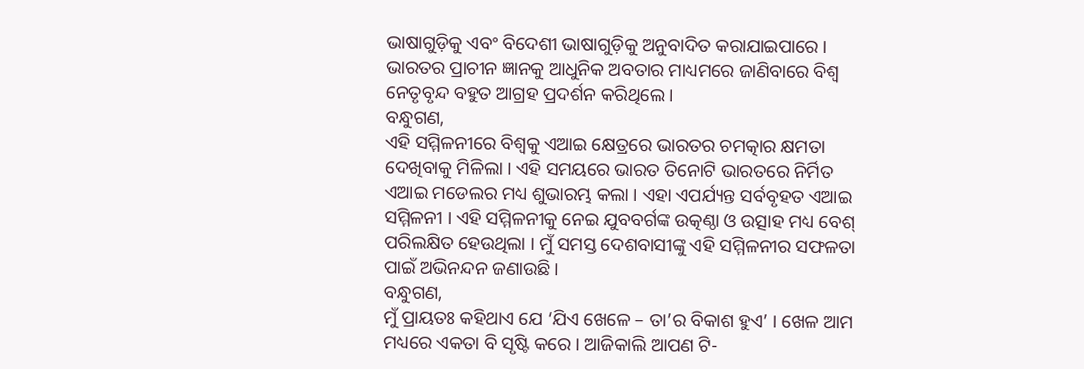ଭାଷାଗୁଡ଼ିକୁ ଏବଂ ବିଦେଶୀ ଭାଷାଗୁଡ଼ିକୁ ଅନୁବାଦିତ କରାଯାଇପାରେ । ଭାରତର ପ୍ରାଚୀନ ଜ୍ଞାନକୁ ଆଧୁନିକ ଅବତାର ମାଧ୍ୟମରେ ଜାଣିବାରେ ବିଶ୍ୱ ନେତୃବୃନ୍ଦ ବହୁତ ଆଗ୍ରହ ପ୍ରଦର୍ଶନ କରିଥିଲେ ।
ବନ୍ଧୁଗଣ,
ଏହି ସମ୍ମିଳନୀରେ ବିଶ୍ୱକୁ ଏଆଇ କ୍ଷେତ୍ରରେ ଭାରତର ଚମତ୍କାର କ୍ଷମତା ଦେଖିବାକୁ ମିଳିଲା । ଏହି ସମୟରେ ଭାରତ ତିନୋଟି ଭାରତରେ ନିର୍ମିତ ଏଆଇ ମଡେଲର ମଧ୍ୟ ଶୁଭାରମ୍ଭ କଲା । ଏହା ଏପର୍ଯ୍ୟନ୍ତ ସର୍ବବୃହତ ଏଆଇ ସମ୍ମିଳନୀ । ଏହି ସମ୍ମିଳନୀକୁ ନେଇ ଯୁବବର୍ଗଙ୍କ ଉତ୍କଣ୍ଠା ଓ ଉତ୍ସାହ ମଧ୍ୟ ବେଶ୍ ପରିଲକ୍ଷିତ ହେଉଥିଲା । ମୁଁ ସମସ୍ତ ଦେଶବାସୀଙ୍କୁ ଏହି ସମ୍ମିଳନୀର ସଫଳତା ପାଇଁ ଅଭିନନ୍ଦନ ଜଣାଉଛି ।
ବନ୍ଧୁଗଣ,
ମୁଁ ପ୍ରାୟତଃ କହିଥାଏ ଯେ ‘ଯିଏ ଖେଳେ – ତା’ର ବିକାଶ ହୁଏ’ । ଖେଳ ଆମ ମଧ୍ୟରେ ଏକତା ବି ସୃଷ୍ଟି କରେ । ଆଜିକାଲି ଆପଣ ଟି-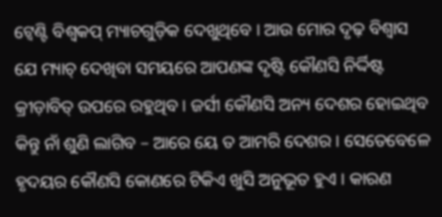ଟ୍ୱେଣ୍ଟି ବିଶ୍ୱକପ୍ ମ୍ୟାଚଗୁଡ଼ିକ ଦେଖୁଥିବେ । ଆଉ ମୋର ଦୃଢ଼ ବିଶ୍ୱାସ ଯେ ମ୍ୟାଚ୍ ଦେଖିବା ସମୟରେ ଆପଣଙ୍କ ଦୃଷ୍ଟି କୌଣସି ନିର୍ଦ୍ଦିଷ୍ଟ କ୍ରୀଡ଼ାବିତ୍ ଉପରେ ରହୁଥିବ । ଜର୍ସୀ କୌଣସି ଅନ୍ୟ ଦେଶର ହୋଇଥିବ କିନ୍ତୁ ନାଁ ଶୁଣି ଲାଗିବ – ଆରେ ୟେ ତ ଆମରି ଦେଶର । ସେତେବେଳେ ହୃଦୟର କୌଣସି କୋଣରେ ଟିକିଏ ଖୁସି ଅନୁଭୂତ ହୁଏ । କାରଣ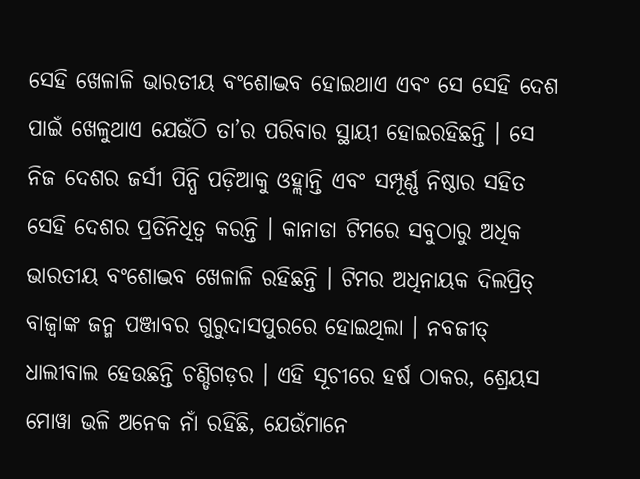ସେହି ଖେଳାଳି ଭାରତୀୟ ବଂଶୋଦ୍ଭବ ହୋଇଥାଏ ଏବଂ ସେ ସେହି ଦେଶ ପାଇଁ ଖେଳୁଥାଏ ଯେଉଁଠି ତା’ର ପରିବାର ସ୍ଥାୟୀ ହୋଇରହିଛନ୍ତି । ସେ ନିଜ ଦେଶର ଜର୍ସୀ ପିନ୍ଧି ପଡ଼ିଆକୁ ଓହ୍ଲାନ୍ତି ଏବଂ ସମ୍ପୂର୍ଣ୍ଣ ନିଷ୍ଠାର ସହିତ ସେହି ଦେଶର ପ୍ରତିନିଧିତ୍ୱ କରନ୍ତି । କାନାଡା ଟିମରେ ସବୁଠାରୁ ଅଧିକ ଭାରତୀୟ ବଂଶୋଦ୍ଭବ ଖେଳାଳି ରହିଛନ୍ତି । ଟିମର ଅଧିନାୟକ ଦିଲପ୍ରିତ୍ ବାଜ୍ୱାଙ୍କ ଜନ୍ମ ପଞ୍ଜାବର ଗୁରୁଦାସପୁରରେ ହୋଇଥିଲା । ନବଜୀତ୍ ଧାଲୀବାଲ ହେଉଛନ୍ତି ଚଣ୍ଡିଗଡ଼ର । ଏହି ସୂଚୀରେ ହର୍ଷ ଠାକର, ଶ୍ରେୟସ ମୋୱା ଭଳି ଅନେକ ନାଁ ରହିଛି, ଯେଉଁମାନେ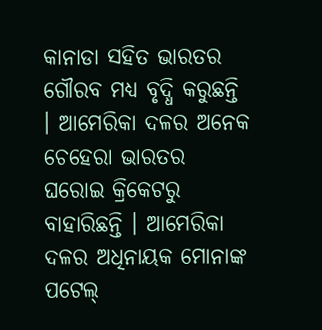କାନାଡା ସହିତ ଭାରତର ଗୌରବ ମଧ୍ୟ ବୃଦ୍ଧି କରୁଛନ୍ତି । ଆମେରିକା ଦଳର ଅନେକ ଚେହେରା ଭାରତର ଘରୋଇ କ୍ରିକେଟରୁ ବାହାରିଛନ୍ତି । ଆମେରିକା ଦଳର ଅଧିନାୟକ ମୋନାଙ୍କ ପଟେଲ୍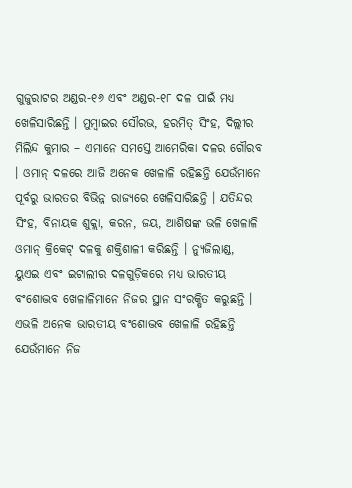ଗୁଜୁରାଟର ଅଣ୍ଡର-୧୬ ଏବଂ ଅଣ୍ଡର-୧୮ ଦଳ ପାଇଁ ମଧ୍ୟ ଖେଳିସାରିଛନ୍ତି । ମୁମ୍ବାଇର ସୌରଭ, ହରମିତ୍ ସିଂହ, ଦିଲ୍ଲୀର ମିଲିନ୍ଦ କୁମାର – ଏମାନେ ସମସ୍ତେ ଆମେରିକା ଦଳର ଗୌରବ । ଓମାନ୍ ଦଳରେ ଆଜି ଅନେକ ଖେଳାଳି ରହିଛନ୍ତି ଯେଉଁମାନେ ପୂର୍ବରୁ ଭାରତର ବିଭିନ୍ନ ରାଜ୍ୟରେ ଖେଳିସାରିଛନ୍ତି । ଯତିନ୍ଦର ସିଂହ, ବିନାୟକ ଶୁକ୍ଲା, କରନ, ଜୟ, ଆଶିଷଙ୍କ ଭଳି ଖେଳାଳି ଓମାନ୍ କ୍ରିକେଟ୍ ଦଳକୁ ଶକ୍ତିଶାଳୀ କରିଛନ୍ତି । ନ୍ୟୁଜିଲାଣ୍ଡ, ୟୁଏଇ ଏବଂ ଇଟାଲୀର ଦଳଗୁଡ଼ିକରେ ମଧ୍ୟ ଭାରତୀୟ ବଂଶୋଦ୍ଭବ ଖେଳାଳିମାନେ ନିଜର ସ୍ଥାନ ସଂରକ୍ଷିତ କରୁଛନ୍ତି । ଏଭଳି ଅନେକ ଭାରତୀୟ ବଂଶୋଦ୍ଭବ ଖେଳାଳି ରହିଛନ୍ତି ଯେଉଁମାନେ ନିଜ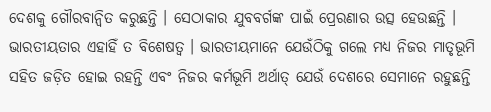ଦେଶକୁ ଗୌରବାନ୍ୱିତ କରୁଛନ୍ତି । ସେଠାକାର ଯୁବବର୍ଗଙ୍କ ପାଇଁ ପ୍ରେରଣାର ଉତ୍ସ ହେଉଛନ୍ତି । ଭାରତୀୟତାର ଏହାହିଁ ତ ବିଶେଷତ୍ୱ । ଭାରତୀୟମାନେ ଯେଉଁଠିକୁ ଗଲେ ମଧ୍ୟ ନିଜର ମାତୃଭୂମି ସହିତ ଜଡ଼ିତ ହୋଇ ରହନ୍ତି ଏବଂ ନିଜର କର୍ମଭୂମି ଅର୍ଥାତ୍ ଯେଉଁ ଦେଶରେ ସେମାନେ ରହୁଛନ୍ତି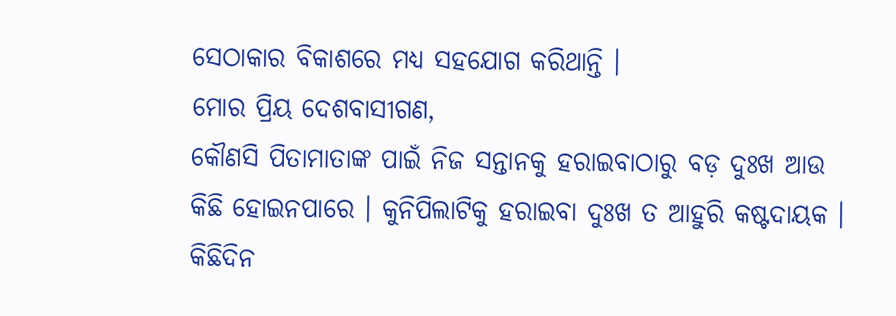ସେଠାକାର ବିକାଶରେ ମଧ୍ୟ ସହଯୋଗ କରିଥାନ୍ତି ।
ମୋର ପ୍ରିୟ ଦେଶବାସୀଗଣ,
କୌଣସି ପିତାମାତାଙ୍କ ପାଇଁ ନିଜ ସନ୍ତାନକୁ ହରାଇବାଠାରୁ ବଡ଼ ଦୁଃଖ ଆଉ କିଛି ହୋଇନପାରେ । କୁନିପିଲାଟିକୁ ହରାଇବା ଦୁଃଖ ତ ଆହୁରି କଷ୍ଟଦାୟକ । କିଛିଦିନ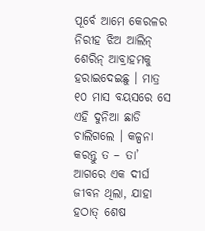ପୂର୍ବେ ଆମେ କେରଳର ନିରୀହ ଝିଅ ଆଲିନ୍ ଶେରିନ୍ ଆବ୍ରାହମକୁ ହରାଇଦେଇଛୁ । ମାତ୍ର ୧୦ ମାସ ବୟସରେ ସେ ଏହି ଦୁନିଆ ଛାଡି ଚାଲିଗଲେ । କଳ୍ପନା କରନ୍ତୁ ତ – ତା’ ଆଗରେ ଏକ ଦୀର୍ଘ ଜୀବନ ଥିଲା, ଯାହା ହଠାତ୍ ଶେଷ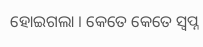ହୋଇଗଲା । କେତେ କେତେ ସ୍ୱପ୍ନ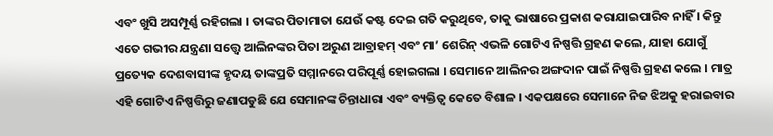ଏବଂ ଖୁସି ଅସମ୍ପୂର୍ଣ୍ଣ ରହିଗଲା । ତାଙ୍କର ପିତାମାତା ଯେଉଁ କଷ୍ଟ ଦେଇ ଗତି କରୁଥିବେ, ତାକୁ ଭାଷାରେ ପ୍ରକାଶ କରାଯାଇପାରିବ ନାହିଁ । କିନ୍ତୁ ଏତେ ଗଭୀର ଯନ୍ତ୍ରଣା ସତ୍ତ୍ୱେ ଆଲିନଙ୍କର ପିତା ଅରୁଣ ଆବ୍ରାହମ୍ ଏବଂ ମା’ ଶେରିନ୍ ଏଭଳି ଗୋଟିଏ ନିଷ୍ପତ୍ତି ଗ୍ରହଣ କଲେ, ଯାହା ଯୋଗୁଁ ପ୍ରତ୍ୟେକ ଦେଶବାସୀଙ୍କ ହୃଦୟ ତାଙ୍କପ୍ରତି ସମ୍ମାନରେ ପରିପୂର୍ଣ୍ଣ ହୋଇଗଲା । ସେମାନେ ଆଲିନର ଅଙ୍ଗଦାନ ପାଇଁ ନିଷ୍ପତ୍ତି ଗ୍ରହଣ କଲେ । ମାତ୍ର ଏହି ଗୋଟିଏ ନିଷ୍ପତ୍ତିରୁ ଜଣାପଡୁଛି ଯେ ସେମାନଙ୍କ ଚିନ୍ତାଧାରା ଏବଂ ବ୍ୟକ୍ତିତ୍ୱ କେତେ ବିଶାଳ । ଏକପକ୍ଷରେ ସେମାନେ ନିଜ ଝିଅକୁ ହରାଇବାର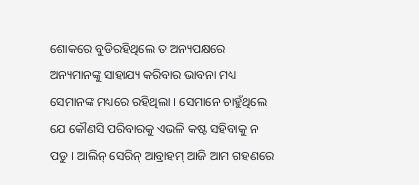ଶୋକରେ ବୁଡିରହିଥିଲେ ତ ଅନ୍ୟପକ୍ଷରେ ଅନ୍ୟମାନଙ୍କୁ ସାହାଯ୍ୟ କରିବାର ଭାବନା ମଧ୍ୟ ସେମାନଙ୍କ ମଧ୍ୟରେ ରହିଥିଲା । ସେମାନେ ଚାହୁଁଥିଲେ ଯେ କୌଣସି ପରିବାରକୁ ଏଭଳି କଷ୍ଟ ସହିବାକୁ ନ ପଡୁ । ଆଲିନ୍ ସେରିନ୍ ଆବ୍ରାହମ୍ ଆଜି ଆମ ଗହଣରେ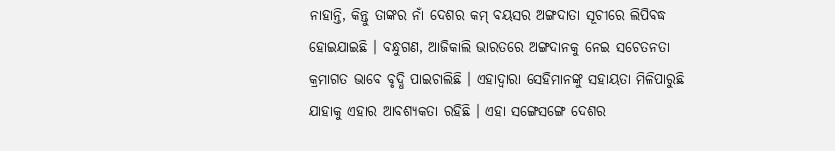ନାହାନ୍ତି, କିନ୍ତୁ ତାଙ୍କର ନାଁ ଦେଶର କମ୍ ବୟସର ଅଙ୍ଗଦାତା ସୂଚୀରେ ଲିପିବଦ୍ଧ ହୋଇଯାଇଛି । ବନ୍ଧୁଗଣ, ଆଜିକାଲି ଭାରତରେ ଅଙ୍ଗଦାନକୁ ନେଇ ସଚେତନତା କ୍ରମାଗତ ଭାବେ ବୃଦ୍ଧି ପାଇଚାଲିଛି । ଏହାଦ୍ୱାରା ସେହିମାନଙ୍କୁ ସହାୟତା ମିଳିପାରୁଛି ଯାହାକୁ ଏହାର ଆବଶ୍ୟକତା ରହିଛି । ଏହା ସଙ୍ଗେସଙ୍ଗେ ଦେଶର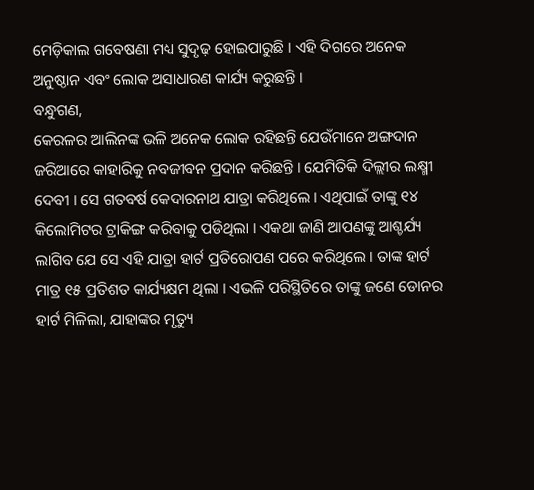ମେଡ଼ିକାଲ ଗବେଷଣା ମଧ୍ୟ ସୁଦୃଢ଼ ହୋଇପାରୁଛି । ଏହି ଦିଗରେ ଅନେକ ଅନୁଷ୍ଠାନ ଏବଂ ଲୋକ ଅସାଧାରଣ କାର୍ଯ୍ୟ କରୁଛନ୍ତି ।
ବନ୍ଧୁଗଣ,
କେରଳର ଆଲିନଙ୍କ ଭଳି ଅନେକ ଲୋକ ରହିଛନ୍ତି ଯେଉଁମାନେ ଅଙ୍ଗଦାନ ଜରିଆରେ କାହାରିକୁ ନବଜୀବନ ପ୍ରଦାନ କରିଛନ୍ତି । ଯେମିତିକି ଦିଲ୍ଲୀର ଲକ୍ଷ୍ମୀ ଦେବୀ । ସେ ଗତବର୍ଷ କେଦାରନାଥ ଯାତ୍ରା କରିଥିଲେ । ଏଥିପାଇଁ ତାଙ୍କୁ ୧୪ କିଲୋମିଟର ଟ୍ରାକିଙ୍ଗ କରିବାକୁ ପଡିଥିଲା । ଏକଥା ଜାଣି ଆପଣଙ୍କୁ ଆଶ୍ଚର୍ଯ୍ୟ ଲାଗିବ ଯେ ସେ ଏହି ଯାତ୍ରା ହାର୍ଟ ପ୍ରତିରୋପଣ ପରେ କରିଥିଲେ । ତାଙ୍କ ହାର୍ଟ ମାତ୍ର ୧୫ ପ୍ରତିଶତ କାର୍ଯ୍ୟକ୍ଷମ ଥିଲା । ଏଭଳି ପରିସ୍ଥିତିରେ ତାଙ୍କୁ ଜଣେ ଡୋନର ହାର୍ଟ ମିଳିଲା, ଯାହାଙ୍କର ମୃତ୍ୟୁ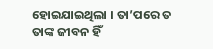ହୋଇଯାଇଥିଲା । ତା’ପରେ ତ ତାଙ୍କ ଜୀବନ ହିଁ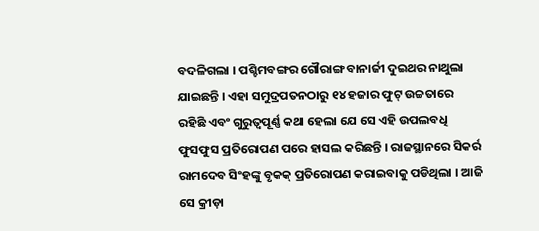ବଦଳିଗଲା । ପଶ୍ଚିମବଙ୍ଗର ଗୌରାଙ୍ଗ ବାନାର୍ଜୀ ଦୁଇଥର ନାଥୁଲା ଯାଇଛନ୍ତି । ଏହା ସମୁଦ୍ରପତନଠାରୁ ୧୪ ହଜାର ଫୁଟ୍ ଉଚ୍ଚତାରେ ରହିଛି ଏବଂ ଗୁରୁତ୍ୱପୂର୍ଣ୍ଣ କଥା ହେଲା ଯେ ସେ ଏହି ଉପଲବଧି ଫୁସଫୁସ ପ୍ରତିରୋପଣ ପରେ ହାସଲ କରିଛନ୍ତି । ରାଜସ୍ଥାନରେ ସିକର୍ର ରାମଦେବ ସିଂହଙ୍କୁ ବୃକକ୍ ପ୍ରତିରୋପଣ କରାଇବାକୁ ପଡିଥିଲା । ଆଜି ସେ କ୍ରୀଡ଼ା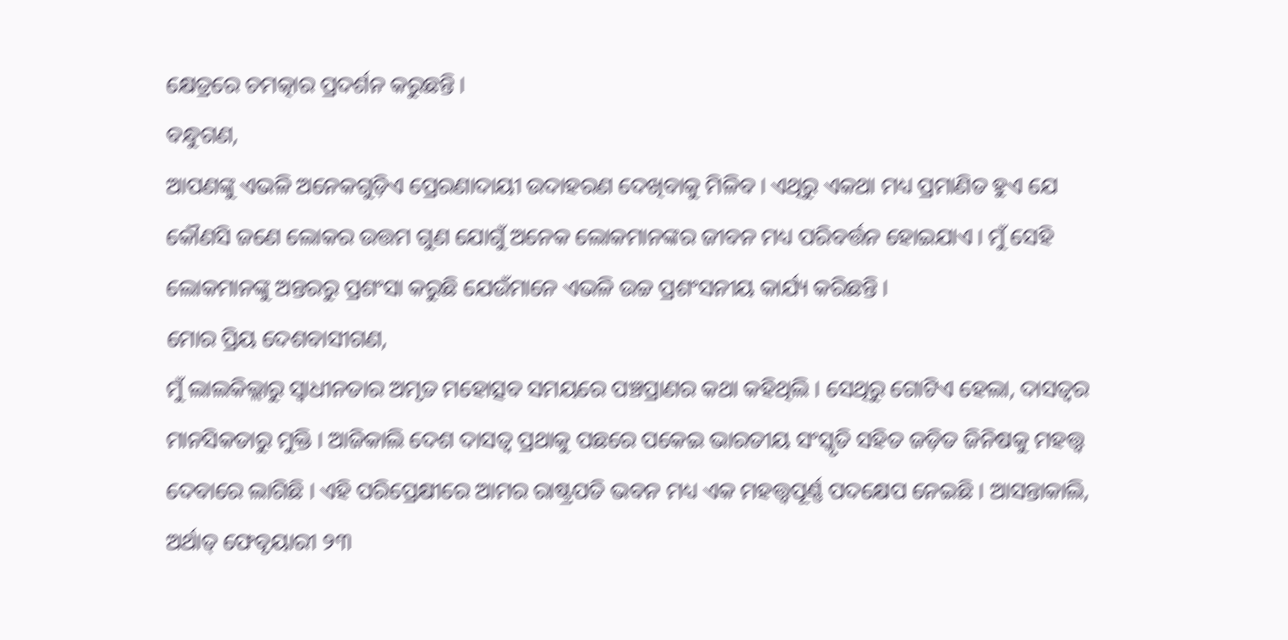କ୍ଷେତ୍ରରେ ଚମତ୍କାର ପ୍ରଦର୍ଶନ କରୁଛନ୍ତି ।
ବନ୍ଧୁଗଣ,
ଆପଣଙ୍କୁ ଏଭଳି ଅନେକଗୁଡ଼ିଏ ପ୍ରେରଣାଦାୟୀ ଉଦାହରଣ ଦେଖିବାକୁ ମିଳିବ । ଏଥିରୁ ଏକଥା ମଧ୍ୟ ପ୍ରମାଣିତ ହୁଏ ଯେ କୌଣସି ଜଣେ ଲୋକର ଉତ୍ତମ ଗୁଣ ଯୋଗୁଁ ଅନେକ ଲୋକମାନଙ୍କର ଜୀବନ ମଧ୍ୟ ପରିବର୍ତ୍ତନ ହୋଇଯାଏ । ମୁଁ ସେହି ଲୋକମାନଙ୍କୁ ଅନ୍ତରରୁ ପ୍ରଶଂସା କରୁଛି ଯେଉଁମାନେ ଏଭଳି ଉଚ୍ଚ ପ୍ରଶଂସନୀୟ କାର୍ଯ୍ୟ କରିଛନ୍ତି ।
ମୋର ପ୍ରିୟ ଦେଶବାସୀଗଣ,
ମୁଁ ଲାଲକିଲ୍ଲାରୁ ସ୍ୱାଧୀନତାର ଅମୃତ ମହୋତ୍ସବ ସମୟରେ ପଞ୍ଚପ୍ରାଣର କଥା କହିଥିଲି । ସେଥିରୁ ଗୋଟିଏ ହେଲା, ଦାସତ୍ୱର ମାନସିକତାରୁ ମୁକ୍ତି । ଆଜିକାଲି ଦେଶ ଦାସତ୍ୱ ପ୍ରଥାକୁ ପଛରେ ପକେଇ ଭାରତୀୟ ସଂସ୍କୃତି ସହିତ ଜଡ଼ିତ ଜିନିଷକୁ ମହତ୍ତ୍ୱ ଦେବାରେ ଲାଗିଛି । ଏହି ପରିପ୍ରେକ୍ଷୀରେ ଆମର ରାଷ୍ଟ୍ରପତି ଭବନ ମଧ୍ୟ ଏକ ମହତ୍ତ୍ୱପୂର୍ଣ୍ଣ ପଦକ୍ଷେପ ନେଇଛି । ଆସନ୍ତାକାଲି, ଅର୍ଥାତ୍ ଫେବୃୟାରୀ ୨୩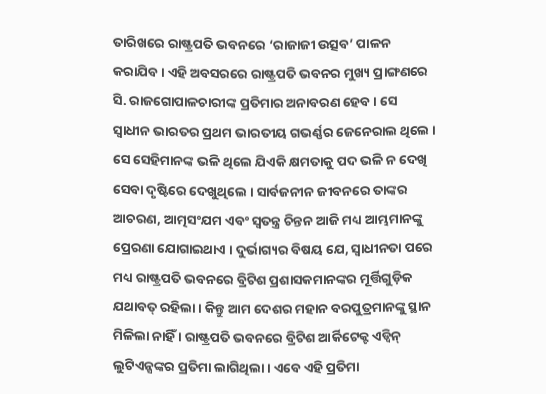ତାରିଖରେ ରାଷ୍ଟ୍ରପତି ଭବନରେ ‘ରାଜାଜୀ ଉତ୍ସବ’ ପାଳନ କରାଯିବ । ଏହି ଅବସରରେ ରାଷ୍ଟ୍ରପତି ଭବନର ମୁଖ୍ୟ ପ୍ରାଙ୍ଗଣରେ ସି. ରାଜଗୋପାଳଚାରୀଙ୍କ ପ୍ରତିମାର ଅନାବରଣ ହେବ । ସେ ସ୍ୱାଧୀନ ଭାରତର ପ୍ରଥମ ଭାରତୀୟ ଗଭର୍ଣ୍ଣର ଜେନେରାଲ ଥିଲେ । ସେ ସେହିମାନଙ୍କ ଭଳି ଥିଲେ ଯିଏକି କ୍ଷମତାକୁ ପଦ ଭଳି ନ ଦେଖି ସେବା ଦୃଷ୍ଟିରେ ଦେଖୁଥିଲେ । ସାର୍ବଜନୀନ ଜୀବନରେ ତାଙ୍କର ଆଚରଣ, ଆତ୍ମସଂଯମ ଏବଂ ସ୍ୱତନ୍ତ୍ର ଚିନ୍ତନ ଆଜି ମଧ୍ୟ ଆମ୍ଭମାନଙ୍କୁ ପ୍ରେରଣା ଯୋଗାଇଥାଏ । ଦୁର୍ଭାଗ୍ୟର ବିଷୟ ଯେ, ସ୍ୱାଧୀନତା ପରେ ମଧ୍ୟ ରାଷ୍ଟ୍ରପତି ଭବନରେ ବ୍ରିଟିଶ ପ୍ରଶାସକମାନଙ୍କର ମୂର୍ତ୍ତିଗୁଡ଼ିକ ଯଥାବତ୍ ରହିଲା । କିନ୍ତୁ ଆମ ଦେଶର ମହାନ ବରପୁତ୍ରମାନଙ୍କୁ ସ୍ଥାନ ମିଳିଲା ନାହିଁ । ରାଷ୍ଟ୍ରପତି ଭବନରେ ବ୍ରିଟିଶ ଆର୍କିଟେକ୍ଟ ଏଡ୍ୱିନ୍ ଲୁଟିଏନ୍ସଙ୍କର ପ୍ରତିମା ଲାଗିଥିଲା । ଏବେ ଏହି ପ୍ରତିମା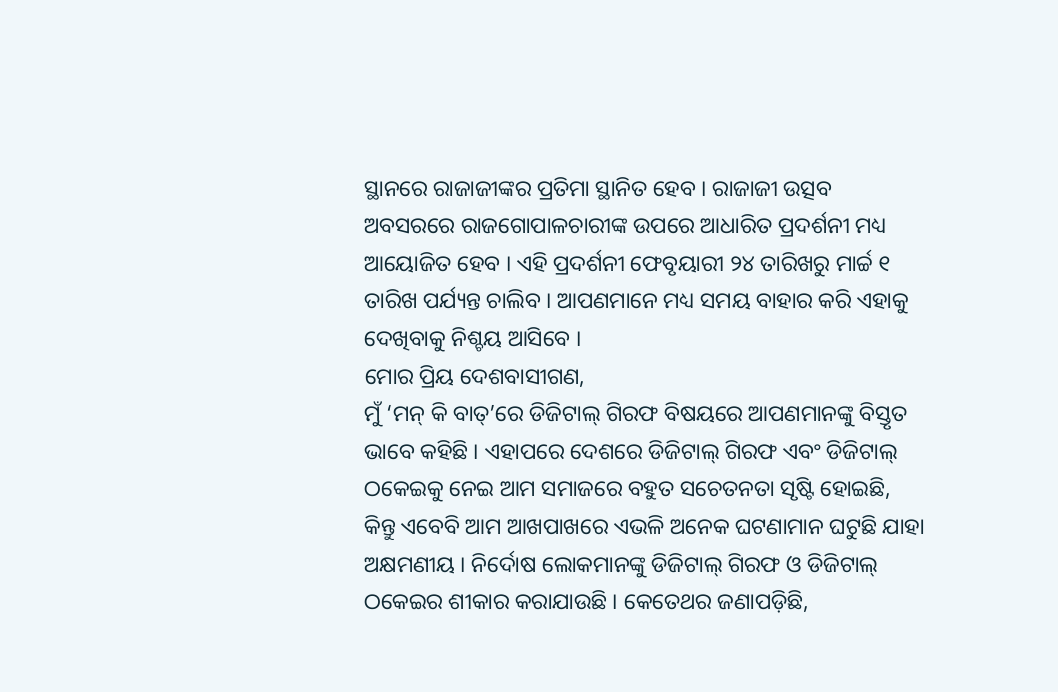ସ୍ଥାନରେ ରାଜାଜୀଙ୍କର ପ୍ରତିମା ସ୍ଥାନିତ ହେବ । ରାଜାଜୀ ଉତ୍ସବ ଅବସରରେ ରାଜଗୋପାଳଚାରୀଙ୍କ ଉପରେ ଆଧାରିତ ପ୍ରଦର୍ଶନୀ ମଧ୍ୟ ଆୟୋଜିତ ହେବ । ଏହି ପ୍ରଦର୍ଶନୀ ଫେବୃୟାରୀ ୨୪ ତାରିଖରୁ ମାର୍ଚ୍ଚ ୧ ତାରିଖ ପର୍ଯ୍ୟନ୍ତ ଚାଲିବ । ଆପଣମାନେ ମଧ୍ୟ ସମୟ ବାହାର କରି ଏହାକୁ ଦେଖିବାକୁ ନିଶ୍ଚୟ ଆସିବେ ।
ମୋର ପ୍ରିୟ ଦେଶବାସୀଗଣ,
ମୁଁ ‘ମନ୍ କି ବାତ୍’ରେ ଡିଜିଟାଲ୍ ଗିରଫ ବିଷୟରେ ଆପଣମାନଙ୍କୁ ବିସ୍ତୃତ ଭାବେ କହିଛି । ଏହାପରେ ଦେଶରେ ଡିଜିଟାଲ୍ ଗିରଫ ଏବଂ ଡିଜିଟାଲ୍ ଠକେଇକୁ ନେଇ ଆମ ସମାଜରେ ବହୁତ ସଚେତନତା ସୃଷ୍ଟି ହୋଇଛି, କିନ୍ତୁ ଏବେବି ଆମ ଆଖପାଖରେ ଏଭଳି ଅନେକ ଘଟଣାମାନ ଘଟୁଛି ଯାହା ଅକ୍ଷମଣୀୟ । ନିର୍ଦୋଷ ଲୋକମାନଙ୍କୁ ଡିଜିଟାଲ୍ ଗିରଫ ଓ ଡିଜିଟାଲ୍ ଠକେଇର ଶୀକାର କରାଯାଉଛି । କେତେଥର ଜଣାପଡ଼ିଛି,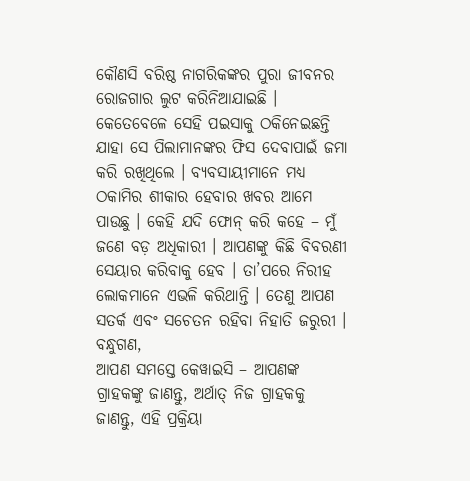କୌଣସି ବରିଷ୍ଠ ନାଗରିକଙ୍କର ପୁରା ଜୀବନର ରୋଜଗାର ଲୁଟ କରିନିଆଯାଇଛି । କେତେବେଳେ ସେହି ପଇସାକୁ ଠକିନେଇଛନ୍ତି ଯାହା ସେ ପିଲାମାନଙ୍କର ଫିସ ଦେବାପାଇଁ ଜମା କରି ରଖିଥିଲେ । ବ୍ୟବସାୟୀମାନେ ମଧ୍ୟ ଠକାମିର ଶୀକାର ହେବାର ଖବର ଆମେ ପାଉଛୁ । କେହି ଯଦି ଫୋନ୍ କରି କହେ – ମୁଁ ଜଣେ ବଡ଼ ଅଧିକାରୀ । ଆପଣଙ୍କୁ କିଛି ବିବରଣୀ ସେୟାର କରିବାକୁ ହେବ । ତା’ପରେ ନିରୀହ ଲୋକମାନେ ଏଭଳି କରିଥାନ୍ତି । ତେଣୁ ଆପଣ ସତର୍କ ଏବଂ ସଚେତନ ରହିବା ନିହାତି ଜରୁରୀ ।
ବନ୍ଧୁଗଣ,
ଆପଣ ସମସ୍ତେ କେୱାଇସି – ଆପଣଙ୍କ ଗ୍ରାହକଙ୍କୁ ଜାଣନ୍ତୁ, ଅର୍ଥାତ୍ ନିଜ ଗ୍ରାହକକୁ ଜାଣନ୍ତୁ, ଏହି ପ୍ରକ୍ରିୟା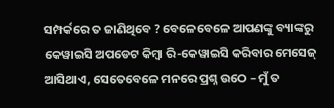ସମ୍ପର୍କରେ ତ ଜାଣିଥିବେ ? ବେଳେବେଳେ ଆପଣଙ୍କୁ ବ୍ୟାଙ୍କରୁ କେୱାଇସି ଅପଡେଟ କିମ୍ବା ରି-କେୱାଇସି କରିବାର ମେସେଜ୍ ଆସିଥାଏ, ସେତେବେଳେ ମନରେ ପ୍ରଶ୍ନ ଉଠେ – ମୁଁ ତ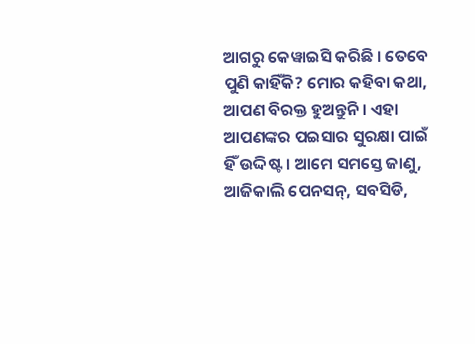ଆଗରୁ କେୱାଇସି କରିଛି । ତେବେ ପୁଣି କାହିଁକି? ମୋର କହିବା କଥା, ଆପଣ ବିରକ୍ତ ହୁଅନ୍ତୁନି । ଏହା ଆପଣଙ୍କର ପଇସାର ସୁରକ୍ଷା ପାଇଁ ହିଁ ଉଦ୍ଦିଷ୍ଟ । ଆମେ ସମସ୍ତେ ଜାଣୁ, ଆଜିକାଲି ପେନସନ୍, ସବସିଡି,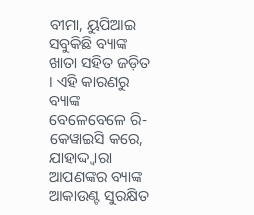ବୀମା, ୟୁପିଆଇ ସବୁକିଛି ବ୍ୟାଙ୍କ ଖାତା ସହିତ ଜଡ଼ିତ । ଏହି କାରଣରୁ ବ୍ୟାଙ୍କ ବେଳେବେଳେ ରି-କେୱାଇସି କରେ, ଯାହାଦ୍ଦ୍ୱାରା ଆପଣଙ୍କର ବ୍ୟାଙ୍କ ଆକାଉଣ୍ଟ ସୁରକ୍ଷିତ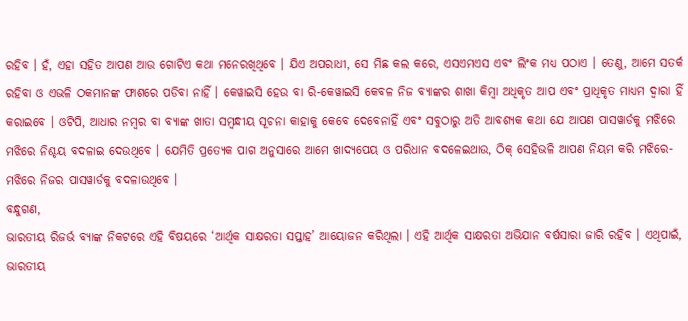ରହିବ । ହଁ, ଏହା ସହିତ ଆପଣ ଆଉ ଗୋଟିଏ କଥା ମନେରଖିଥିବେ । ଯିଏ ଅପରାଧୀ, ସେ ମିଛ କଲ କରେ, ଏସଏମଏସ ଏବଂ ଲିଂକ ମଧ୍ୟ ପଠାଏ । ତେଣୁ, ଆମେ ସତର୍କ ରହିବା ଓ ଏଭଳି ଠକମାନଙ୍କ ଫାଶରେ ପଡିବା ନାହିଁ । କେୱାଇସି ହେଉ ବା ରି-କେୱାଇସି କେବଳ ନିଜ ବ୍ୟାଙ୍କର ଶାଖା କିମ୍ବା ଅଧିକୃତ ଆପ ଏବଂ ପ୍ରାଧିକୃତ ମାଧ୍ୟମ ଦ୍ୱାରା ହିଁ କରାଇବେ । ଓଟିପି, ଆଧାର ନମ୍ବର ବା ବ୍ୟାଙ୍କ ଖାତା ସମ୍ବନ୍ଧୀୟ ସୂଚନା କାହାକୁ କେବେ ଦେବେନାହିଁ ଏବଂ ସବୁଠାରୁ ଅତି ଆବଶ୍ୟକ କଥା ଯେ ଆପଣ ପାସୱାର୍ଡକୁ ମଝିରେ ମଝିରେ ନିଶ୍ଚୟ ବଦଳାଇ ଦେଉଥିବେ । ଯେମିତି ପ୍ରତ୍ୟେକ ପାଗ ଅନୁସାରେ ଆମେ ଖାଦ୍ୟପେୟ ଓ ପରିଧାନ ବଦଳେଇଥାଉ, ଠିକ୍ ସେହିଭଳି ଆପଣ ନିୟମ କରି ମଝିରେ-ମଝିରେ ନିଜର ପାସୱାର୍ଡକୁ ବଦଳାଉଥିବେ ।
ବନ୍ଧୁଗଣ,
ଭାରତୀୟ ରିଜର୍ଭ ବ୍ୟାଙ୍କ ନିକଟରେ ଏହି ବିଷୟରେ ‘ଆର୍ଥିକ ସାକ୍ଷରତା ସପ୍ତାହ’ ଆୟୋଜନ କରିଥିଲା । ଏହି ଆର୍ଥିକ ସାକ୍ଷରତା ଅଭିଯାନ ବର୍ଷସାରା ଜାରି ରହିବ । ଏଥିପାଇଁ, ଭାରତୀୟ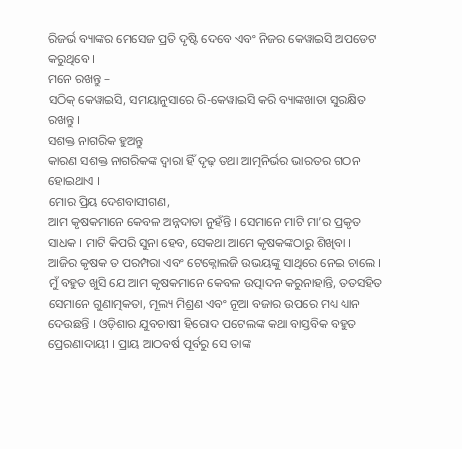ରିଜର୍ଭ ବ୍ୟାଙ୍କର ମେସେଜ ପ୍ରତି ଦୃଷ୍ଟି ଦେବେ ଏବଂ ନିଜର କେୱାଇସି ଅପଡେଟ କରୁଥିବେ ।
ମନେ ରଖନ୍ତୁ –
ସଠିକ୍ କେୱାଇସି, ସମୟାନୁସାରେ ରି-କେୱାଇସି କରି ବ୍ୟାଙ୍କଖାତା ସୁରକ୍ଷିତ ରଖନ୍ତୁ ।
ସଶକ୍ତ ନାଗରିକ ହୁଅନ୍ତୁ
କାରଣ ସଶକ୍ତ ନାଗରିକଙ୍କ ଦ୍ୱାରା ହିଁ ଦୃଢ଼ ତଥା ଆତ୍ମନିର୍ଭର ଭାରତର ଗଠନ ହୋଇଥାଏ ।
ମୋର ପ୍ରିୟ ଦେଶବାସୀଗଣ,
ଆମ କୃଷକମାନେ କେବଳ ଅନ୍ନଦାତା ନୁହଁନ୍ତି । ସେମାନେ ମାଟି ମା’ର ପ୍ରକୃତ ସାଧକ । ମାଟି କିପରି ସୁନା ହେବ, ସେକଥା ଆମେ କୃଷକଙ୍କଠାରୁ ଶିଖିବା । ଆଜିର କୃଷକ ତ ପରମ୍ପରା ଏବଂ ଟେକ୍ନୋଲଜି ଉଭୟଙ୍କୁ ସାଥିରେ ନେଇ ଚାଲେ । ମୁଁ ବହୁତ ଖୁସି ଯେ ଆମ କୃଷକମାନେ କେବଳ ଉତ୍ପାଦନ କରୁନାହାନ୍ତି, ତତସହିତ ସେମାନେ ଗୁଣାତ୍ମକତା, ମୂଲ୍ୟ ମିଶ୍ରଣ ଏବଂ ନୂଆ ବଜାର ଉପରେ ମଧ୍ୟ ଧ୍ୟାନ ଦେଉଛନ୍ତି । ଓଡ଼ିଶାର ଯୁବଚାଷୀ ହିରୋଦ ପଟେଲଙ୍କ କଥା ବାସ୍ତବିକ ବହୁତ ପ୍ରେରଣାଦାୟୀ । ପ୍ରାୟ ଆଠବର୍ଷ ପୂର୍ବରୁ ସେ ତାଙ୍କ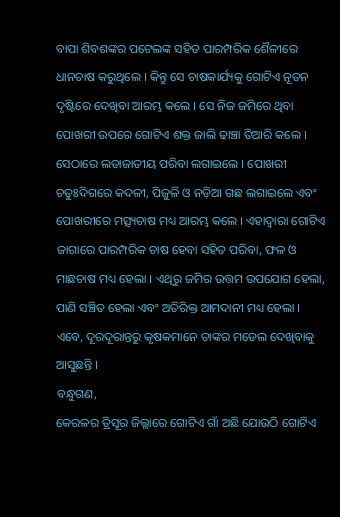ବାପା ଶିବଶଙ୍କର ପଟେଲଙ୍କ ସହିତ ପାରମ୍ପରିକ ଶୈଳୀରେ ଧାନଚାଷ କରୁଥିଲେ । କିନ୍ତୁ ସେ ଚାଷକାର୍ଯ୍ୟକୁ ଗୋଟିଏ ନୂତନ ଦୃଷ୍ଟିରେ ଦେଖିବା ଆରମ୍ଭ କଲେ । ସେ ନିଜ ଜମିରେ ଥିବା ପୋଖରୀ ଉପରେ ଗୋଟିଏ ଶକ୍ତ ଜାଲି ଢାଞ୍ଚା ତିଆରି କଲେ । ସେଠାରେ ଲତାଜାତୀୟ ପରିବା ଲଗାଇଲେ । ପୋଖରୀ ଚତୁଃଦିଗରେ କଦଳୀ, ପିଜୁଳି ଓ ନଡ଼ିଆ ଗଛ ଲଗାଇଲେ ଏବଂ ପୋଖରୀରେ ମତ୍ସ୍ୟଚାଷ ମଧ୍ୟ ଆରମ୍ଭ କଲେ । ଏହାଦ୍ୱାରା ଗୋଟିଏ ଜାଗାରେ ପାରମ୍ପରିକ ଚାଷ ହେବା ସହିତ ପରିବା, ଫଳ ଓ ମାଛଚାଷ ମଧ୍ୟ ହେଲା । ଏଥିରୁ ଜମିର ଉତ୍ତମ ଉପଯୋଗ ହେଲା, ପାଣି ସଞ୍ଚିତ ହେଲା ଏବଂ ଅତିରିକ୍ତ ଆମଦାନୀ ମଧ୍ୟ ହେଲା । ଏବେ, ଦୂରଦୂରାନ୍ତରୁ କୃଷକମାନେ ତାଙ୍କର ମଡେଲ ଦେଖିବାକୁ ଆସୁଛନ୍ତି ।
ବନ୍ଧୁଗଣ,
କେରଳର ତ୍ରିସୂର ଜିଲ୍ଲାରେ ଗୋଟିଏ ଗାଁ ଅଛି ଯୋଉଠି ଗୋଟିଏ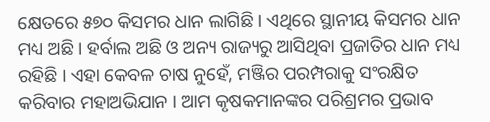କ୍ଷେତରେ ୫୭୦ କିସମର ଧାନ ଲାଗିଛି । ଏଥିରେ ସ୍ଥାନୀୟ କିସମର ଧାନ ମଧ୍ୟ ଅଛି । ହର୍ବାଲ ଅଛି ଓ ଅନ୍ୟ ରାଜ୍ୟରୁ ଆସିଥିବା ପ୍ରଜାତିର ଧାନ ମଧ୍ୟ ରହିଛି । ଏହା କେବଳ ଚାଷ ନୁହେଁ, ମଞ୍ଜିର ପରମ୍ପରାକୁ ସଂରକ୍ଷିତ କରିବାର ମହାଅଭିଯାନ । ଆମ କୃଷକମାନଙ୍କର ପରିଶ୍ରମର ପ୍ରଭାବ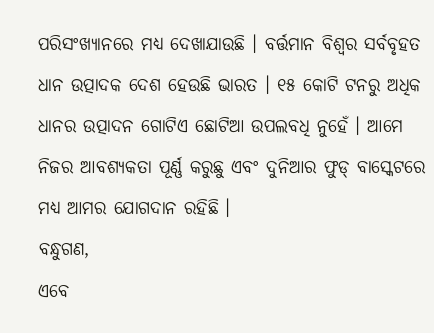ପରିସଂଖ୍ୟାନରେ ମଧ୍ୟ ଦେଖାଯାଉଛି । ବର୍ତ୍ତମାନ ବିଶ୍ୱର ସର୍ବବୃହତ ଧାନ ଉତ୍ପାଦକ ଦେଶ ହେଉଛି ଭାରତ । ୧୫ କୋଟି ଟନରୁ ଅଧିକ ଧାନର ଉତ୍ପାଦନ ଗୋଟିଏ ଛୋଟିଆ ଉପଲବଧି ନୁହେଁ । ଆମେ ନିଜର ଆବଶ୍ୟକତା ପୂର୍ଣ୍ଣ କରୁଛୁ ଏବଂ ଦୁନିଆର ଫୁଡ୍ ବାସ୍କେଟରେ ମଧ୍ୟ ଆମର ଯୋଗଦାନ ରହିଛି ।
ବନ୍ଧୁଗଣ,
ଏବେ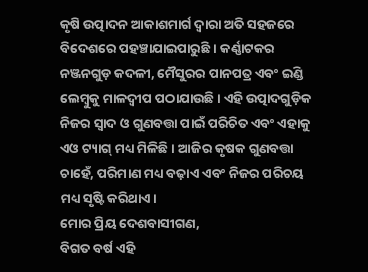କୃଷି ଉତ୍ପାଦନ ଆକାଶମାର୍ଗ ଦ୍ୱାରା ଅତି ସହଜରେ ବିଦେଶରେ ପହଞ୍ଚାଯାଇପାରୁଛି । କର୍ଣ୍ଣାଟକର ନଞ୍ଜନଗୁଡ଼ କଦଳୀ, ମୈସୁରର ପାନପତ୍ର ଏବଂ ଇଣ୍ଡି ଲେମ୍ବୁକୁ ମାଳଦ୍ୱୀପ ପଠାଯାଉଛି । ଏହି ଉତ୍ପାଦଗୁଡ଼ିକ ନିଜର ସ୍ୱାଦ ଓ ଗୁଣବତ୍ତା ପାଇଁ ପରିଚିତ ଏବଂ ଏହାକୁ ଏଓ ଟ୍ୟାଗ୍ ମଧ୍ୟ ମିଳିଛି । ଆଜିର କୃଷକ ଗୁଣବତ୍ତା ଚାହେଁ, ପରିମାଣ ମଧ୍ୟ ବଢ଼ାଏ ଏବଂ ନିଜର ପରିଚୟ ମଧ୍ୟ ସୃଷ୍ଟି କରିଥାଏ।
ମୋର ପ୍ରିୟ ଦେଶବାସୀଗଣ,
ବିଗତ ବର୍ଷ ଏହି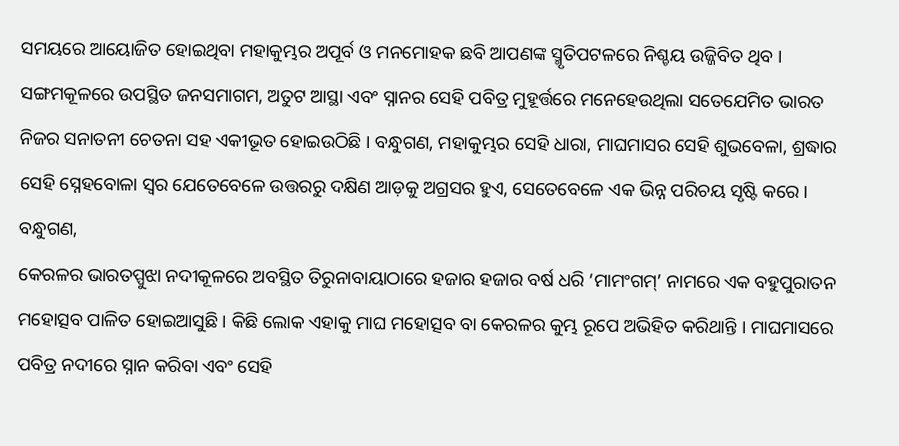ସମୟରେ ଆୟୋଜିତ ହୋଇଥିବା ମହାକୁମ୍ଭର ଅପୂର୍ବ ଓ ମନମୋହକ ଛବି ଆପଣଙ୍କ ସ୍ମୃତିପଟଳରେ ନିଶ୍ଚୟ ଉଜ୍ଜିବିତ ଥିବ । ସଙ୍ଗମକୂଳରେ ଉପସ୍ଥିତ ଜନସମାଗମ, ଅତୁଟ ଆସ୍ଥା ଏବଂ ସ୍ନାନର ସେହି ପବିତ୍ର ମୁହୂର୍ତ୍ତରେ ମନେହେଉଥିଲା ସତେଯେମିତ ଭାରତ ନିଜର ସନାତନୀ ଚେତନା ସହ ଏକୀଭୂତ ହୋଇଉଠିଛି । ବନ୍ଧୁଗଣ, ମହାକୁମ୍ଭର ସେହି ଧାରା, ମାଘମାସର ସେହି ଶୁଭବେଳା, ଶ୍ରଦ୍ଧାର ସେହି ସ୍ନେହବୋଳା ସ୍ୱର ଯେତେବେଳେ ଉତ୍ତରରୁ ଦକ୍ଷିଣ ଆଡ଼କୁ ଅଗ୍ରସର ହୁଏ, ସେତେବେଳେ ଏକ ଭିନ୍ନ ପରିଚୟ ସୃଷ୍ଟି କରେ ।
ବନ୍ଧୁଗଣ,
କେରଳର ଭାରତପ୍ପୁଝା ନଦୀକୂଳରେ ଅବସ୍ଥିତ ତିରୁନାବାୟାଠାରେ ହଜାର ହଜାର ବର୍ଷ ଧରି ‘ମାମଂଗମ୍’ ନାମରେ ଏକ ବହୁପୁରାତନ ମହୋତ୍ସବ ପାଳିତ ହୋଇଆସୁଛି । କିଛି ଲୋକ ଏହାକୁ ମାଘ ମହୋତ୍ସବ ବା କେରଳର କୁମ୍ଭ ରୂପେ ଅଭିହିତ କରିଥାନ୍ତି । ମାଘମାସରେ ପବିତ୍ର ନଦୀରେ ସ୍ନାନ କରିବା ଏବଂ ସେହି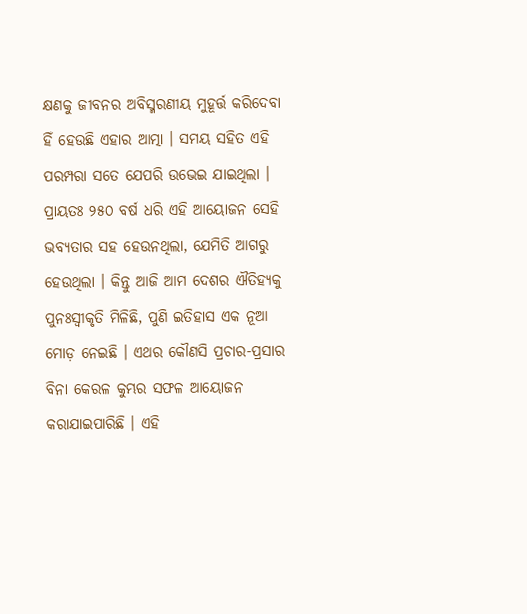କ୍ଷଣକୁ ଜୀବନର ଅବିସ୍ମରଣୀୟ ମୁହୂର୍ତ୍ତ କରିଦେବା ହିଁ ହେଉଛି ଏହାର ଆତ୍ମା । ସମୟ ସହିତ ଏହି ପରମ୍ପରା ସତେ ଯେପରି ଉଭେଇ ଯାଇଥିଲା । ପ୍ରାୟତଃ ୨୫୦ ବର୍ଷ ଧରି ଏହି ଆୟୋଜନ ସେହି ଭବ୍ୟତାର ସହ ହେଉନଥିଲା, ଯେମିତି ଆଗରୁ ହେଉଥିଲା । କିନ୍ତୁ ଆଜି ଆମ ଦେଶର ଐତିହ୍ୟକୁ ପୁନଃସ୍ୱୀକୃତି ମିଳିଛି, ପୁଣି ଇତିହାସ ଏକ ନୂଆ ମୋଡ଼ ନେଇଛି । ଏଥର କୌଣସି ପ୍ରଚାର-ପ୍ରସାର ବିନା କେରଳ କୁମ୍ଭର ସଫଳ ଆୟୋଜନ କରାଯାଇପାରିଛି । ଏହି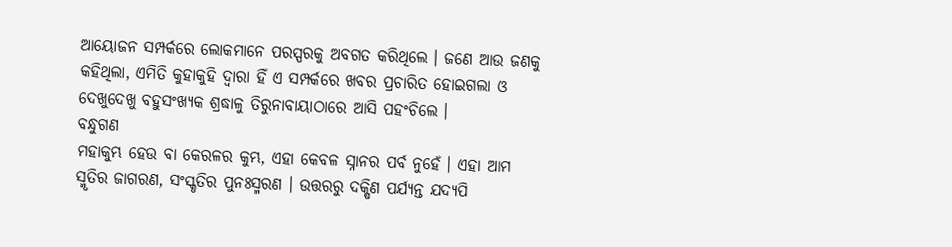ଆୟୋଜନ ସମ୍ପର୍କରେ ଲୋକମାନେ ପରସ୍ପରକୁ ଅବଗତ କରିଥିଲେ । ଜଣେ ଆଉ ଜଣକୁ କହିଥିଲା, ଏମିତି କୁହାକୁହି ଦ୍ୱାରା ହିଁ ଏ ସମ୍ପର୍କରେ ଖବର ପ୍ରଚାରିତ ହୋଇଗଲା ଓ ଦେଖୁଦେଖୁ ବହୁସଂଖ୍ୟକ ଶ୍ରଦ୍ଧାଳୁ ତିରୁନାବାୟାଠାରେ ଆସି ପହଂଚିଲେ ।
ବନ୍ଧୁଗଣ
ମହାକୁମ୍ଭ ହେଉ ବା କେରଳର କୁମ୍ଭ, ଏହା କେବଳ ସ୍ନାନର ପର୍ବ ନୁହେଁ । ଏହା ଆମ ସ୍ମୃତିର ଜାଗରଣ, ସଂସ୍କୃତିର ପୁନଃସ୍ମରଣ । ଉତ୍ତରରୁ ଦକ୍ଷିଣ ପର୍ଯ୍ୟନ୍ତ ଯଦ୍ୟପି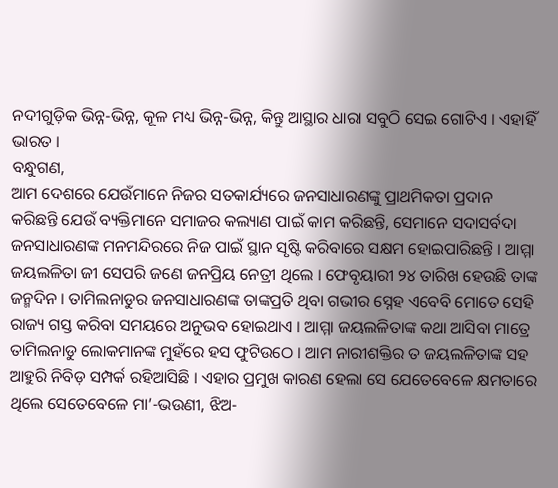ନଦୀଗୁଡ଼ିକ ଭିନ୍ନ-ଭିନ୍ନ, କୂଳ ମଧ୍ୟ ଭିନ୍ନ-ଭିନ୍ନ, କିନ୍ତୁ ଆସ୍ଥାର ଧାରା ସବୁଠି ସେଇ ଗୋଟିଏ । ଏହାହିଁ ଭାରତ ।
ବନ୍ଧୁଗଣ,
ଆମ ଦେଶରେ ଯେଉଁମାନେ ନିଜର ସତକାର୍ଯ୍ୟରେ ଜନସାଧାରଣଙ୍କୁ ପ୍ରାଥମିକତା ପ୍ରଦାନ କରିଛନ୍ତି ଯେଉଁ ବ୍ୟକ୍ତିମାନେ ସମାଜର କଲ୍ୟାଣ ପାଇଁ କାମ କରିଛନ୍ତି, ସେମାନେ ସଦାସର୍ବଦା ଜନସାଧାରଣଙ୍କ ମନମନ୍ଦିରରେ ନିଜ ପାଇଁ ସ୍ଥାନ ସୃଷ୍ଟି କରିବାରେ ସକ୍ଷମ ହୋଇପାରିଛନ୍ତି । ଆମ୍ମା ଜୟଲଳିତା ଜୀ ସେପରି ଜଣେ ଜନପ୍ରିୟ ନେତ୍ରୀ ଥିଲେ । ଫେବୃୟାରୀ ୨୪ ତାରିଖ ହେଉଛି ତାଙ୍କ ଜନ୍ମଦିନ । ତାମିଲନାଡୁର ଜନସାଧାରଣଙ୍କ ତାଙ୍କପ୍ରତି ଥିବା ଗଭୀର ସ୍ନେହ ଏବେବି ମୋତେ ସେହି ରାଜ୍ୟ ଗସ୍ତ କରିବା ସମୟରେ ଅନୁଭବ ହୋଇଥାଏ । ଆମ୍ମା ଜୟଲଳିତାଙ୍କ କଥା ଆସିବା ମାତ୍ରେ ତାମିଲନାଡୁ ଲୋକମାନଙ୍କ ମୁହଁରେ ହସ ଫୁଟିଉଠେ । ଆମ ନାରୀଶକ୍ତିର ତ ଜୟଲଳିତାଙ୍କ ସହ ଆହୁରି ନିବିଡ଼ ସମ୍ପର୍କ ରହିଆସିଛି । ଏହାର ପ୍ରମୁଖ କାରଣ ହେଲା ସେ ଯେତେବେଳେ କ୍ଷମତାରେ ଥିଲେ ସେତେବେଳେ ମା’-ଭଉଣୀ, ଝିଅ-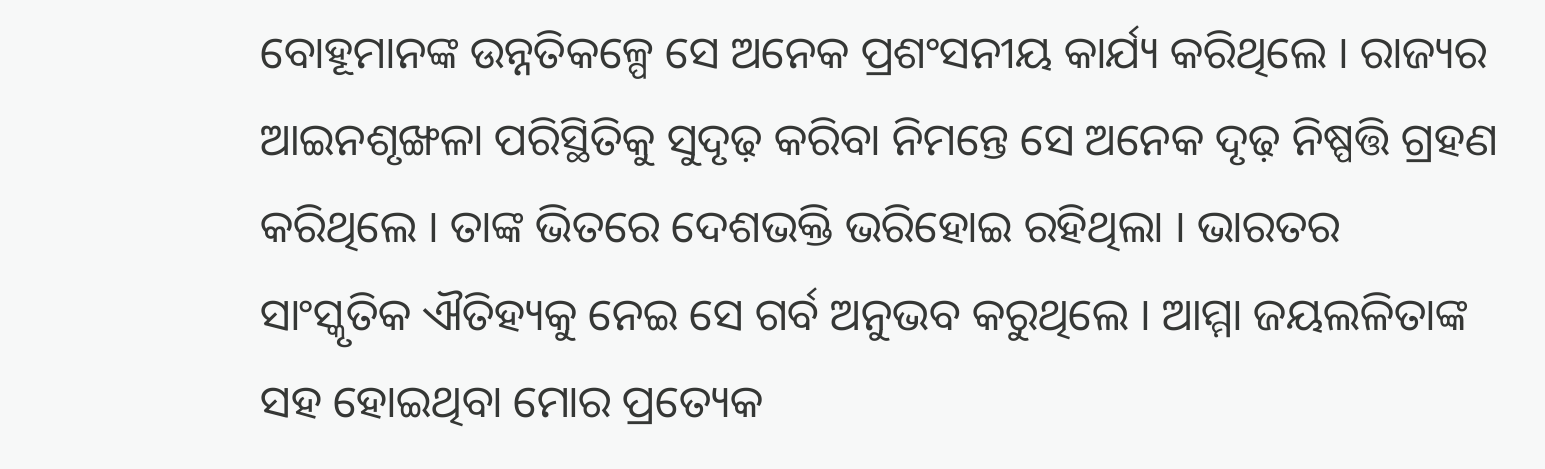ବୋହୂମାନଙ୍କ ଉନ୍ନତିକଳ୍ପେ ସେ ଅନେକ ପ୍ରଶଂସନୀୟ କାର୍ଯ୍ୟ କରିଥିଲେ । ରାଜ୍ୟର ଆଇନଶୃଙ୍ଖଳା ପରିସ୍ଥିତିକୁ ସୁଦୃଢ଼ କରିବା ନିମନ୍ତେ ସେ ଅନେକ ଦୃଢ଼ ନିଷ୍ପତ୍ତି ଗ୍ରହଣ କରିଥିଲେ । ତାଙ୍କ ଭିତରେ ଦେଶଭକ୍ତି ଭରିହୋଇ ରହିଥିଲା । ଭାରତର ସାଂସ୍କୃତିକ ଐତିହ୍ୟକୁ ନେଇ ସେ ଗର୍ବ ଅନୁଭବ କରୁଥିଲେ । ଆମ୍ମା ଜୟଲଳିତାଙ୍କ ସହ ହୋଇଥିବା ମୋର ପ୍ରତ୍ୟେକ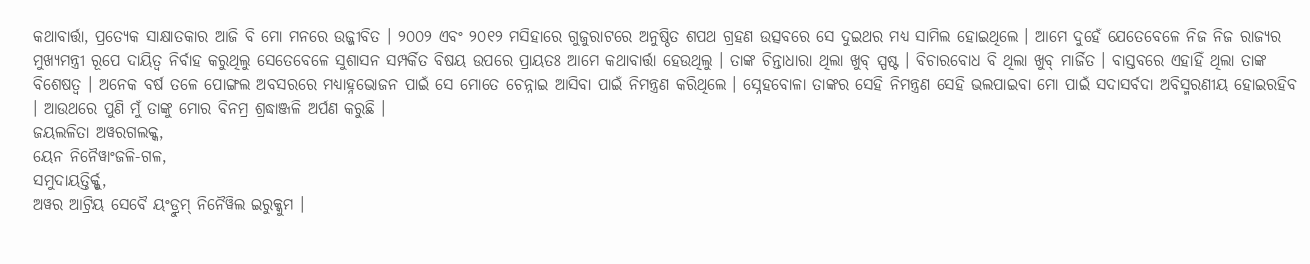କଥାବାର୍ତ୍ତା, ପ୍ରତ୍ୟେକ ସାକ୍ଷାତକାର ଆଜି ବି ମୋ ମନରେ ଉଜ୍ଜୀବିତ । ୨୦୦୨ ଏବଂ ୨୦୧୨ ମସିହାରେ ଗୁଜୁରାଟରେ ଅନୁଷ୍ଠିତ ଶପଥ ଗ୍ରହଣ ଉତ୍ସବରେ ସେ ଦୁଇଥର ମଧ୍ୟ ସାମିଲ ହୋଇଥିଲେ । ଆମେ ଦୁହେଁ ଯେତେବେଳେ ନିଜ ନିଜ ରାଜ୍ୟର ମୁଖ୍ୟମନ୍ତ୍ରୀ ରୂପେ ଦାୟିତ୍ୱ ନିର୍ବାହ କରୁଥିଲୁ ସେତେବେଳେ ସୁଶାସନ ସମ୍ପର୍କିତ ବିଷୟ ଉପରେ ପ୍ରାୟତଃ ଆମେ କଥାବାର୍ତ୍ତା ହେଉଥିଲୁ । ତାଙ୍କ ଚିନ୍ତାଧାରା ଥିଲା ଖୁବ୍ ସ୍ପଷ୍ଟ । ବିଚାରବୋଧ ବି ଥିଲା ଖୁବ୍ ମାର୍ଜିତ । ବାସ୍ତବରେ ଏହାହିଁ ଥିଲା ତାଙ୍କ ବିଶେଷତ୍ୱ । ଅନେକ ବର୍ଷ ତଳେ ପୋଙ୍ଗଲ ଅବସରରେ ମଧ୍ୟାହ୍ନଭୋଜନ ପାଇଁ ସେ ମୋତେ ଚେନ୍ନାଇ ଆସିବା ପାଇଁ ନିମନ୍ତ୍ରଣ କରିଥିଲେ । ସ୍ନେହବୋଳା ତାଙ୍କର ସେହି ନିମନ୍ତ୍ରଣ ସେହି ଭଲପାଇବା ମୋ ପାଇଁ ସଦାସର୍ବଦା ଅବିସ୍ମରଣୀୟ ହୋଇରହିବ । ଆଉଥରେ ପୁଣି ମୁଁ ତାଙ୍କୁ ମୋର ବିନମ୍ର ଶ୍ରଦ୍ଧାଞ୍ଜଳି ଅର୍ପଣ କରୁଛି ।
ଜୟଲଳିତା ଅୱରଗଲକ୍କ,
ୟେନ ନିନୈୱାଂଜଳି-ଗଳ,
ସମୁଦାୟତ୍ତିର୍କ୍କୁ,
ଅୱର ଆଟ୍ରିୟ ସେବୈ ୟଂଡ୍ରୁମ୍ ନିନୈୱିଲ ଇରୁକ୍କୁମ ।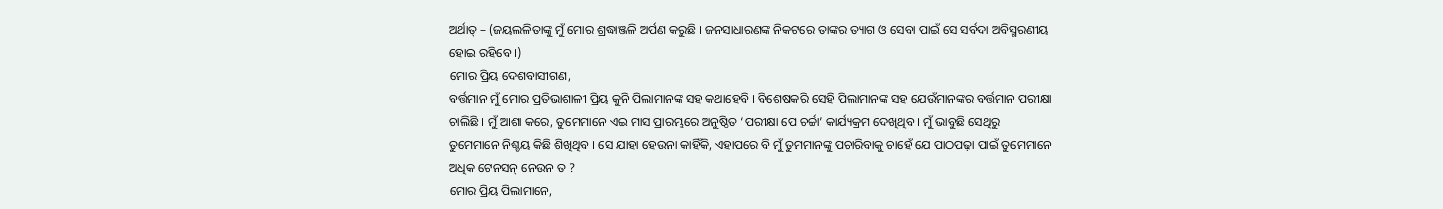ଅର୍ଥାତ୍ – (ଜୟଲଳିତାଙ୍କୁ ମୁଁ ମୋର ଶ୍ରଦ୍ଧାଞ୍ଜଳି ଅର୍ପଣ କରୁଛି । ଜନସାଧାରଣଙ୍କ ନିକଟରେ ତାଙ୍କର ତ୍ୟାଗ ଓ ସେବା ପାଇଁ ସେ ସର୍ବଦା ଅବିସ୍ମରଣୀୟ ହୋଇ ରହିବେ ।)
ମୋର ପ୍ରିୟ ଦେଶବାସୀଗଣ,
ବର୍ତ୍ତମାନ ମୁଁ ମୋର ପ୍ରତିଭାଶାଳୀ ପ୍ରିୟ କୁନି ପିଲାମାନଙ୍କ ସହ କଥାହେବି । ବିଶେଷକରି ସେହି ପିଲାମାନଙ୍କ ସହ ଯେଉଁମାନଙ୍କର ବର୍ତ୍ତମାନ ପରୀକ୍ଷା ଚାଲିଛି । ମୁଁ ଆଶା କରେ, ତୁମେମାନେ ଏଇ ମାସ ପ୍ରାରମ୍ଭରେ ଅନୁଷ୍ଠିତ ‘ପରୀକ୍ଷା ପେ ଚର୍ଚ୍ଚା’ କାର୍ଯ୍ୟକ୍ରମ ଦେଖିଥିବ । ମୁଁ ଭାବୁଛି ସେଥିରୁ ତୁମେମାନେ ନିଶ୍ଚୟ କିଛି ଶିଖିଥିବ । ସେ ଯାହା ହେଉନା କାହିଁକି, ଏହାପରେ ବି ମୁଁ ତୁମମାନଙ୍କୁ ପଚାରିବାକୁ ଚାହେଁ ଯେ ପାଠପଢ଼ା ପାଇଁ ତୁମେମାନେ ଅଧିକ ଟେନସନ୍ ନେଉନ ତ ?
ମୋର ପ୍ରିୟ ପିଲାମାନେ,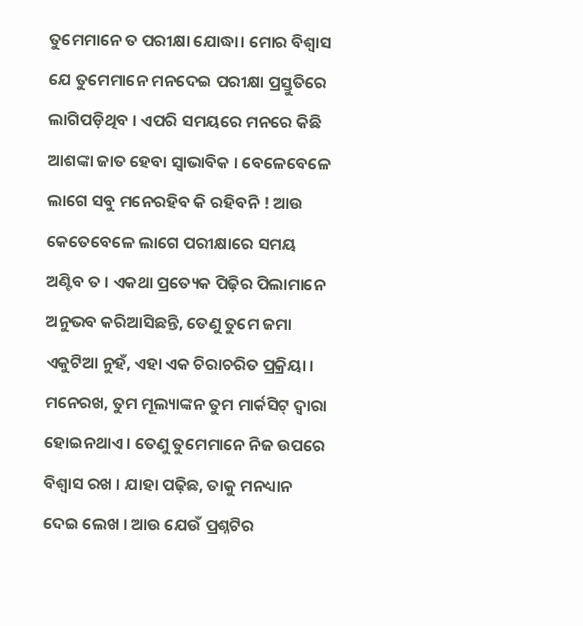ତୁମେମାନେ ତ ପରୀକ୍ଷା ଯୋଦ୍ଧା। ମୋର ବିଶ୍ୱାସ ଯେ ତୁମେମାନେ ମନଦେଇ ପରୀକ୍ଷା ପ୍ରସ୍ତୁତିରେ ଲାଗିପଡ଼ିଥିବ । ଏପରି ସମୟରେ ମନରେ କିଛି ଆଶଙ୍କା ଜାତ ହେବା ସ୍ୱାଭାବିକ । ବେଳେବେଳେ ଲାଗେ ସବୁ ମନେରହିବ କି ରହିବନି ! ଆଉ କେତେବେଳେ ଲାଗେ ପରୀକ୍ଷାରେ ସମୟ ଅଣ୍ଟିବ ତ । ଏକଥା ପ୍ରତ୍ୟେକ ପିଢ଼ିର ପିଲାମାନେ ଅନୁଭବ କରିଆସିଛନ୍ତି, ତେଣୁ ତୁମେ ଜମା ଏକୁଟିଆ ନୁହଁ, ଏହା ଏକ ଚିରାଚରିତ ପ୍ରକ୍ରିୟା । ମନେରଖ, ତୁମ ମୂଲ୍ୟାଙ୍କନ ତୁମ ମାର୍କସିଟ୍ ଦ୍ୱାରା ହୋଇନଥାଏ । ତେଣୁ ତୁମେମାନେ ନିଜ ଉପରେ ବିଶ୍ୱାସ ରଖ । ଯାହା ପଢ଼ିଛ, ତାକୁ ମନଧ୍ୟାନ ଦେଇ ଲେଖ । ଆଉ ଯେଉଁ ପ୍ରଶ୍ନଟିର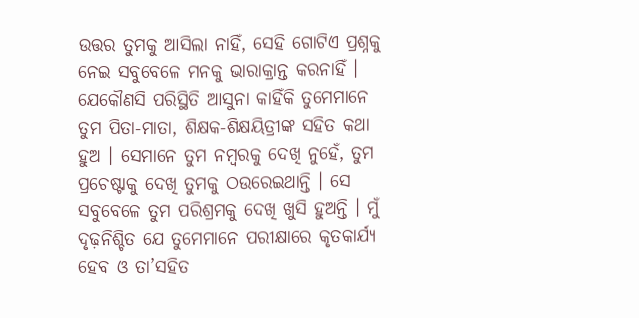ଉତ୍ତର ତୁମକୁ ଆସିଲା ନାହିଁ, ସେହି ଗୋଟିଏ ପ୍ରଶ୍ନକୁ ନେଇ ସବୁବେଳେ ମନକୁ ଭାରାକ୍ରାନ୍ତ କରନାହିଁ । ଯେକୌଣସି ପରିସ୍ଥିତି ଆସୁନା କାହିଁକି ତୁମେମାନେ ତୁମ ପିତା-ମାତା, ଶିକ୍ଷକ-ଶିକ୍ଷୟିତ୍ରୀଙ୍କ ସହିତ କଥା ହୁଅ । ସେମାନେ ତୁମ ନମ୍ବରକୁ ଦେଖି ନୁହେଁ, ତୁମ ପ୍ରଚେଷ୍ଟାକୁ ଦେଖି ତୁମକୁ ଠଉରେଇଥାନ୍ତି । ସେ ସବୁବେଳେ ତୁମ ପରିଶ୍ରମକୁ ଦେଖି ଖୁସି ହୁଅନ୍ତି । ମୁଁ ଦୃଢ଼ନିଶ୍ଚିତ ଯେ ତୁମେମାନେ ପରୀକ୍ଷାରେ କୃତକାର୍ଯ୍ୟ ହେବ ଓ ତା’ସହିତ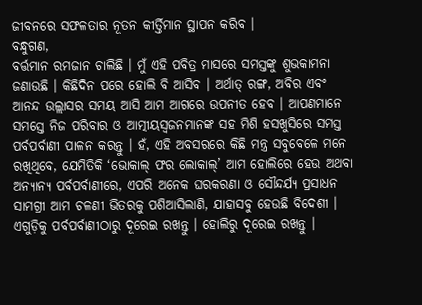ଜୀବନରେ ସଫଳତାର ନୂତନ କୀର୍ତ୍ତିମାନ ସ୍ଥାପନ କରିବ ।
ବନ୍ଧୁଗଣ,
ବର୍ତ୍ତମାନ ରମଜାନ ଚାଲିଛି । ମୁଁ ଏହି ପବିତ୍ର ମାସରେ ସମସ୍ତଙ୍କୁ ଶୁଭକାମନା ଜଣାଉଛି । କିଛିଦିନ ପରେ ହୋଲି ବି ଆସିବ । ଅର୍ଥାତ୍ ରଙ୍ଗ, ଅବିର ଏବଂ ଆନନ୍ଦ ଉଲ୍ଲାସର ସମୟ ଆସି ଆମ ଆଗରେ ଉପନୀତ ହେବ । ଆପଣମାନେ ସମସ୍ତେ ନିଜ ପରିବାର ଓ ଆତ୍ମୀୟସ୍ୱଜନମାନଙ୍କ ସହ ମିଶି ହସଖୁସିରେ ସମସ୍ତ ପର୍ବପର୍ବାଣୀ ପାଳନ କରନ୍ତୁ । ହଁ, ଏହି ଅବସରରେ କିଛି ମନ୍ତ୍ର ସବୁବେଳେ ମନେ ରଖିଥିବେ, ଯେମିତିକି ‘ଭୋକାଲ୍ ଫର ଲୋକାଲ୍’ ଆମ ହୋଲିରେ ହେଉ ଅଥବା ଅନ୍ୟାନ୍ୟ ପର୍ବପର୍ବାଣୀରେ, ଏପରି ଅନେକ ଘରକରଣା ଓ ସୌନ୍ଦର୍ଯ୍ୟ ପ୍ରସାଧନ ସାମଗ୍ରୀ ଆମ ଚଳଣୀ ଭିତରକୁ ପଶିଆସିଲାଣି, ଯାହାସବୁ ହେଉଛି ବିଦେଶୀ । ଏଗୁଡ଼ିକୁ ପର୍ବପର୍ବାଣୀଠାରୁ ଦୂରେଇ ରଖନ୍ତୁ । ହୋଲିରୁ ଦୂରେଇ ରଖନ୍ତୁ ।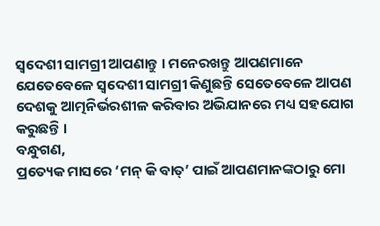ସ୍ୱଦେଶୀ ସାମଗ୍ରୀ ଆପଣାନ୍ତୁ । ମନେରଖନ୍ତୁ ଆପଣମାନେ ଯେତେବେଳେ ସ୍ୱଦେଶୀ ସାମଗ୍ରୀ କିଣୁଛନ୍ତି ସେତେବେଳେ ଆପଣ ଦେଶକୁ ଆତ୍ମନିର୍ଭରଶୀଳ କରିବାର ଅଭିଯାନରେ ମଧ୍ୟ ସହଯୋଗ କରୁଛନ୍ତି ।
ବନ୍ଧୁଗଣ,
ପ୍ରତ୍ୟେକ ମାସରେ ‘ମନ୍ କି ବାତ୍’ ପାଇଁ ଆପଣମାନଙ୍କଠାରୁ ମୋ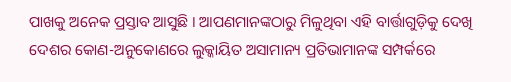ପାଖକୁ ଅନେକ ପ୍ରସ୍ତାବ ଆସୁଛି । ଆପଣମାନଙ୍କଠାରୁ ମିଳୁଥିବା ଏହି ବାର୍ତ୍ତାଗୁଡ଼ିକୁ ଦେଖି ଦେଶର କୋଣ-ଅନୁକୋଣରେ ଲୁକ୍କାୟିତ ଅସାମାନ୍ୟ ପ୍ରତିଭାମାନଙ୍କ ସମ୍ପର୍କରେ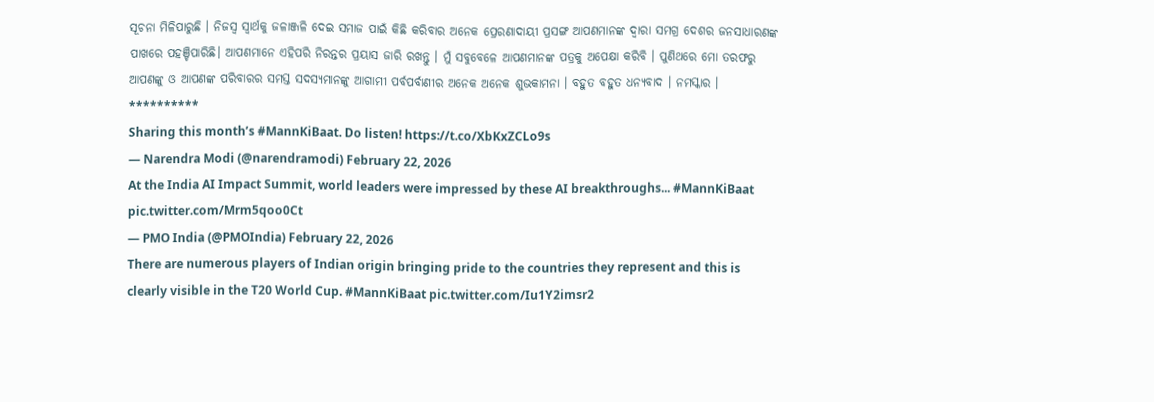ସୂଚନା ମିଳିପାରୁଛି । ନିଜସ୍ୱ ସ୍ୱାର୍ଥକୁ ଜଳାଞ୍ଜଳି ଦେଇ ସମାଜ ପାଇଁ କିଛି କରିବାର ଅନେକ ପ୍ରେରଣାଦାୟୀ ପ୍ରସଙ୍ଗ ଆପଣମାନଙ୍କ ଦ୍ୱାରା ସମଗ୍ର ଦେଶର ଜନସାଧାରଣଙ୍କ ପାଖରେ ପହଞ୍ଚିପାରିଛି। ଆପଣମାନେ ଏହିପରି ନିରନ୍ତର ପ୍ରୟାସ ଜାରି ରଖନ୍ତୁ । ମୁଁ ସବୁବେଳେ ଆପଣମାନଙ୍କ ପତ୍ରକୁ ଅପେକ୍ଷା କରିବି । ପୁଣିଥରେ ମୋ ତରଫରୁ ଆପଣଙ୍କୁ ଓ ଆପଣଙ୍କ ପରିବାରର ସମସ୍ତ ସଦସ୍ୟମାନଙ୍କୁ ଆଗାମୀ ପର୍ବପର୍ବାଣୀର ଅନେକ ଅନେକ ଶୁଭକାମନା । ବହୁତ ବହୁତ ଧନ୍ୟବାଦ । ନମସ୍କାର ।
**********
Sharing this month’s #MannKiBaat. Do listen! https://t.co/XbKxZCLo9s
— Narendra Modi (@narendramodi) February 22, 2026
At the India AI Impact Summit, world leaders were impressed by these AI breakthroughs... #MannKiBaat pic.twitter.com/Mrm5qoo0Ct
— PMO India (@PMOIndia) February 22, 2026
There are numerous players of Indian origin bringing pride to the countries they represent and this is clearly visible in the T20 World Cup. #MannKiBaat pic.twitter.com/Iu1Y2imsr2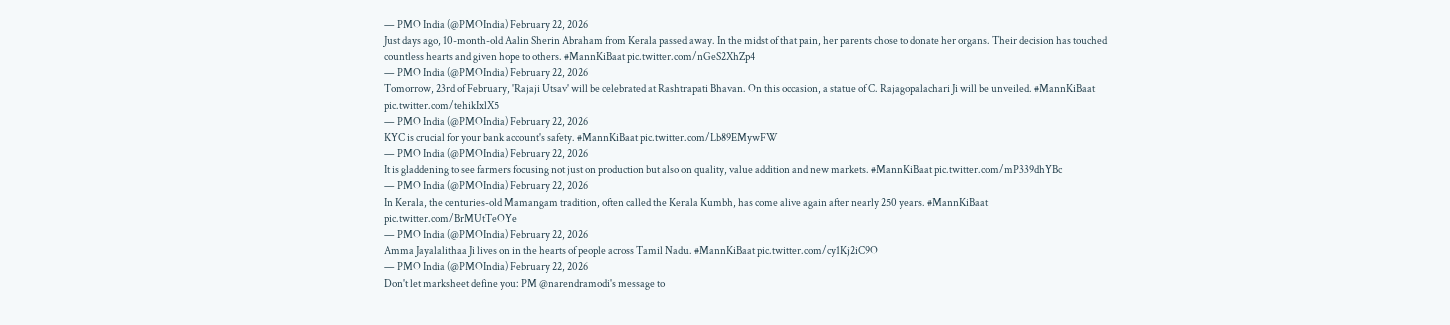— PMO India (@PMOIndia) February 22, 2026
Just days ago, 10-month-old Aalin Sherin Abraham from Kerala passed away. In the midst of that pain, her parents chose to donate her organs. Their decision has touched countless hearts and given hope to others. #MannKiBaat pic.twitter.com/nGeS2XhZp4
— PMO India (@PMOIndia) February 22, 2026
Tomorrow, 23rd of February, 'Rajaji Utsav' will be celebrated at Rashtrapati Bhavan. On this occasion, a statue of C. Rajagopalachari Ji will be unveiled. #MannKiBaat pic.twitter.com/tehikIxlX5
— PMO India (@PMOIndia) February 22, 2026
KYC is crucial for your bank account's safety. #MannKiBaat pic.twitter.com/Lb89EMywFW
— PMO India (@PMOIndia) February 22, 2026
It is gladdening to see farmers focusing not just on production but also on quality, value addition and new markets. #MannKiBaat pic.twitter.com/mP339dhYBc
— PMO India (@PMOIndia) February 22, 2026
In Kerala, the centuries-old Mamangam tradition, often called the Kerala Kumbh, has come alive again after nearly 250 years. #MannKiBaat pic.twitter.com/BrMUtTeOYe
— PMO India (@PMOIndia) February 22, 2026
Amma Jayalalithaa Ji lives on in the hearts of people across Tamil Nadu. #MannKiBaat pic.twitter.com/cy1Kj2iC9O
— PMO India (@PMOIndia) February 22, 2026
Don't let marksheet define you: PM @narendramodi's message to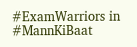#ExamWarriors in #MannKiBaat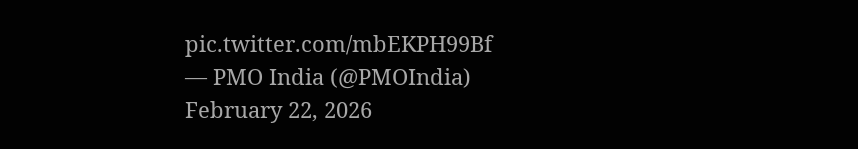pic.twitter.com/mbEKPH99Bf
— PMO India (@PMOIndia) February 22, 2026